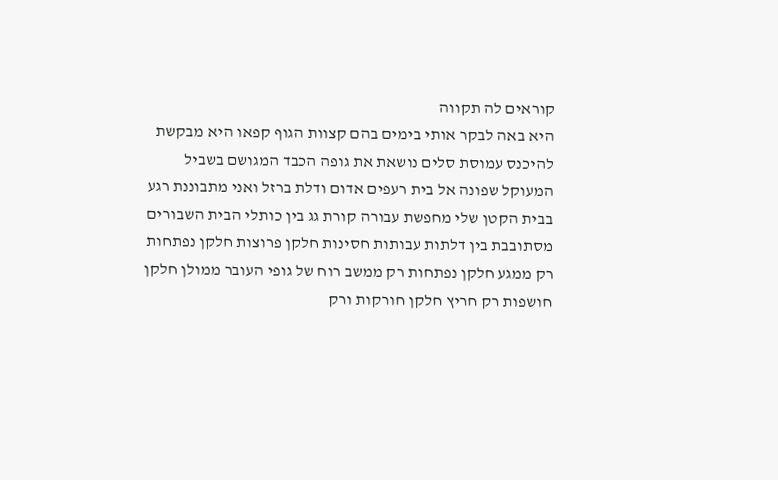קוראים לה תקווה
היא באה לבקר אותי בימים בהם קצוות הגוף קפאו היא מבקשת להיכנס עמוסת סלים נושאת את גופה הכבד המגושם בשביל המעוקל שפונה אל בית רעפים אדום ודלת ברזל ואני מתבוננת רגע בבית הקטן שלי מחפשת עבורה קורת גג בין כותלי הבית השבורים מסתובבת בין דלתות עבותות חסינות חלקן פרוצות חלקן נפתחות רק ממגע חלקן נפתחות רק ממשב רוח של גופי העובר ממולן חלקן חושפות רק חריץ חלקן חורקות ורק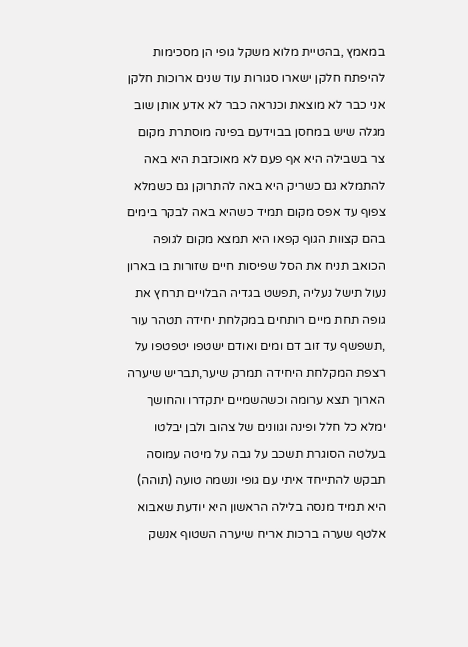במאמץ ,בהטיית מלוא משקל גופי הן מסכימות להיפתח חלקן ישארו סגורות עוד שנים ארוכות חלקן אני כבר לא מוצאת וכנראה כבר לא אדע אותן שוב מגלה שיש במחסן בבוידעם בפינה מוסתרת מקום צר בשבילה היא אף פעם לא מאוכזבת היא באה להתמלא גם כשריק היא באה להתרוקן גם כשמלא צפוף עד אפס מקום תמיד כשהיא באה לבקר בימים בהם קצוות הגוף קפאו היא תמצא מקום לגופה הכואב תניח את הסל שפיסות חיים שזורות בו בארון נעול תישל נעליה ,תפשט בגדיה הבלויים תרחץ את גופה תחת מיים רותחים במקלחת יחידה תטהר עור ,תשפשף עד זוב דם ומים ואודם ישטפו יטפטפו על רצפת המקלחת היחידה תמרק שיער,תבריש שיערה הארוך תצא ערומה וכשהשמיים יתקדרו והחושך ימלא כל חלל ופינה וגוונים של צהוב ולבן יבלטו בעלטה הסוגרת תשכב על גבה על מיטה עמוסה תבקש להתייחד איתי עם גופי ונשמה טועה (תוהה) היא תמיד מנסה בלילה הראשון היא יודעת שאבוא אלטף שערה ברכות אריח שיערה השטוף אנשק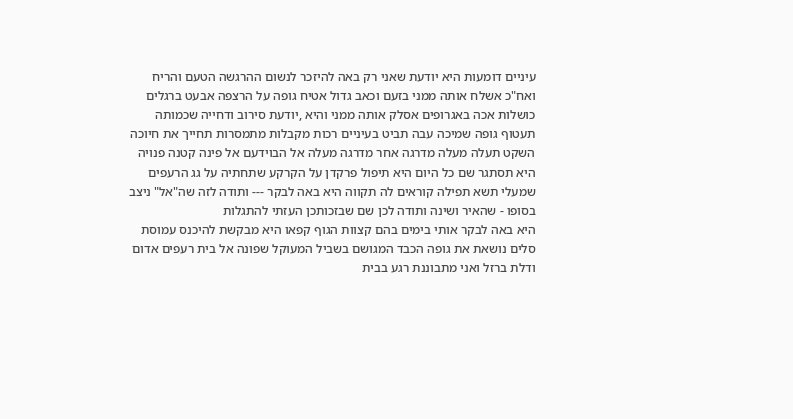עיניים דומעות היא יודעת שאני רק באה להיזכר לנשום ההרגשה הטעם והריח ואח"כ אשלח אותה ממני בזעם וכאב גדול אטיח גופה על הרצפה אבעט ברגלים כושלות אכה באגרופים אסלק אותה ממני והיא ,יודעת סירוב ודחייה שכמותה תעטוף גופה שמיכה עבה תביט בעיניים רכות מקבלות מתמסרות תחייך את חיוכה השקט תעלה מעלה מדרגה אחר מדרגה מעלה אל הבוידעם אל פינה קטנה פנויה היא תסתגר שם כל היום היא תיפול פרקדן על הקרקע שתחתיה על גג הרעפים שמעלי תשא תפילה קוראים לה תקווה היא באה לבקר --- ותודה לזה שה"אל" ניצב בסופו - שהאיר ושינה ותודה לכן שם שבזכותכן העזתי להתגלות
היא באה לבקר אותי בימים בהם קצוות הגוף קפאו היא מבקשת להיכנס עמוסת סלים נושאת את גופה הכבד המגושם בשביל המעוקל שפונה אל בית רעפים אדום ודלת ברזל ואני מתבוננת רגע בבית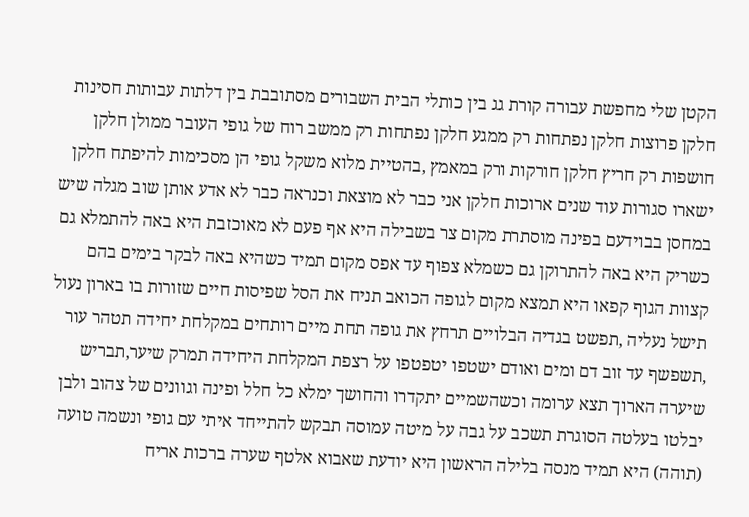הקטן שלי מחפשת עבורה קורת גג בין כותלי הבית השבורים מסתובבת בין דלתות עבותות חסינות חלקן פרוצות חלקן נפתחות רק ממגע חלקן נפתחות רק ממשב רוח של גופי העובר ממולן חלקן חושפות רק חריץ חלקן חורקות ורק במאמץ ,בהטיית מלוא משקל גופי הן מסכימות להיפתח חלקן ישארו סגורות עוד שנים ארוכות חלקן אני כבר לא מוצאת וכנראה כבר לא אדע אותן שוב מגלה שיש במחסן בבוידעם בפינה מוסתרת מקום צר בשבילה היא אף פעם לא מאוכזבת היא באה להתמלא גם כשריק היא באה להתרוקן גם כשמלא צפוף עד אפס מקום תמיד כשהיא באה לבקר בימים בהם קצוות הגוף קפאו היא תמצא מקום לגופה הכואב תניח את הסל שפיסות חיים שזורות בו בארון נעול תישל נעליה ,תפשט בגדיה הבלויים תרחץ את גופה תחת מיים רותחים במקלחת יחידה תטהר עור ,תשפשף עד זוב דם ומים ואודם ישטפו יטפטפו על רצפת המקלחת היחידה תמרק שיער,תבריש שיערה הארוך תצא ערומה וכשהשמיים יתקדרו והחושך ימלא כל חלל ופינה וגוונים של צהוב ולבן יבלטו בעלטה הסוגרת תשכב על גבה על מיטה עמוסה תבקש להתייחד איתי עם גופי ונשמה טועה (תוהה) היא תמיד מנסה בלילה הראשון היא יודעת שאבוא אלטף שערה ברכות אריח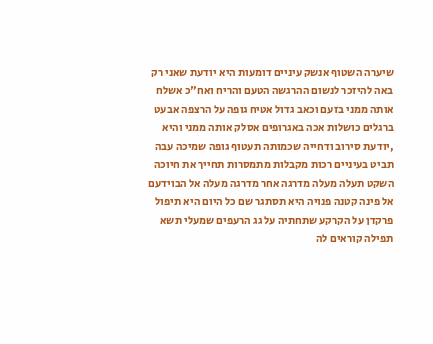שיערה השטוף אנשק עיניים דומעות היא יודעת שאני רק באה להיזכר לנשום ההרגשה הטעם והריח ואח"כ אשלח אותה ממני בזעם וכאב גדול אטיח גופה על הרצפה אבעט ברגלים כושלות אכה באגרופים אסלק אותה ממני והיא ,יודעת סירוב ודחייה שכמותה תעטוף גופה שמיכה עבה תביט בעיניים רכות מקבלות מתמסרות תחייך את חיוכה השקט תעלה מעלה מדרגה אחר מדרגה מעלה אל הבוידעם אל פינה קטנה פנויה היא תסתגר שם כל היום היא תיפול פרקדן על הקרקע שתחתיה על גג הרעפים שמעלי תשא תפילה קוראים לה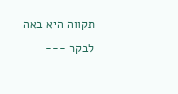תקווה היא באה לבקר ---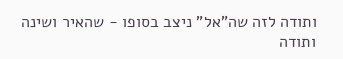ותודה לזה שה"אל" ניצב בסופו - שהאיר ושינה ותודה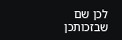לכן שם שבזכותכן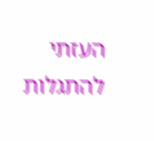העזתי להתגלות